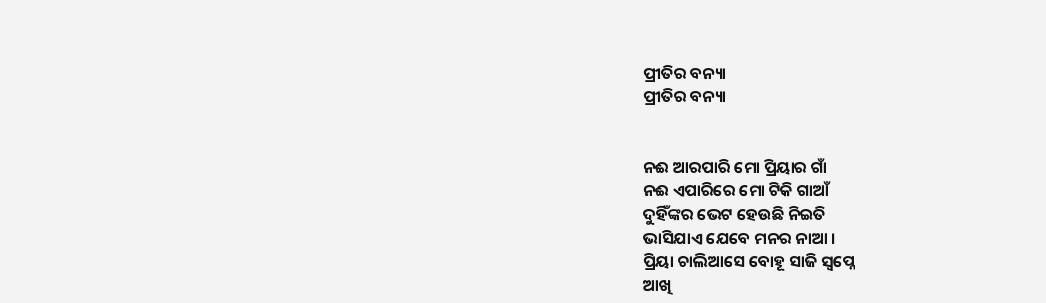ପ୍ରୀତିର ବନ୍ୟା
ପ୍ରୀତିର ବନ୍ୟା


ନଈ ଆରପାରି ମୋ ପ୍ରିୟାର ଗାଁ
ନଈ ଏପାରିରେ ମୋ ଟିକି ଗାଆଁ
ଦୁହିଁଙ୍କର ଭେଟ ହେଉଛି ନିଇତି
ଭାସିଯାଏ ଯେବେ ମନର ନାଆ ।
ପ୍ରିୟା ଚାଲିଆସେ ବୋହୂ ସାଜି ସ୍ୱପ୍ନେ
ଆଖି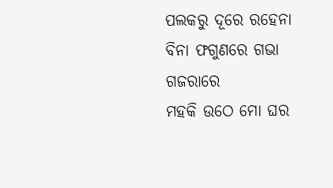ପଲକରୁ ଦୂରେ ରହେନା
ବିନା ଫଗୁଣରେ ଗଭା ଗଜରାରେ
ମହକି ଉଠେ ମୋ ଘର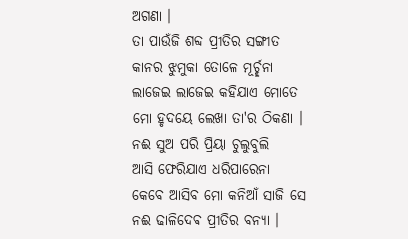ଅଗଣା ।
ତା ପାଉଁଜି ଶବ୍ଦ ପ୍ରୀତିର ସଙ୍ଗୀତ
କାନର ଝୁମୁକା ତୋଳେ ମୂର୍ଚ୍ଛନା
ଲାଜେଇ ଲାଜେଇ କହିଯାଏ ମୋତେ
ମୋ ହୃଦୟେ ଲେଖା ତା'ର ଠିକଣା ।
ନଈ ସୁଅ ପରି ପ୍ରିୟା ଚୁଲୁବୁଲି
ଆସି ଫେରିଯାଏ ଧରିପାରେନା
କେବେ ଆସିବ ମୋ କନିଆଁ ସାଜି ସେ
ନଈ ଢାଳିଦେଵ ପ୍ରୀତିର ବନ୍ୟା ।